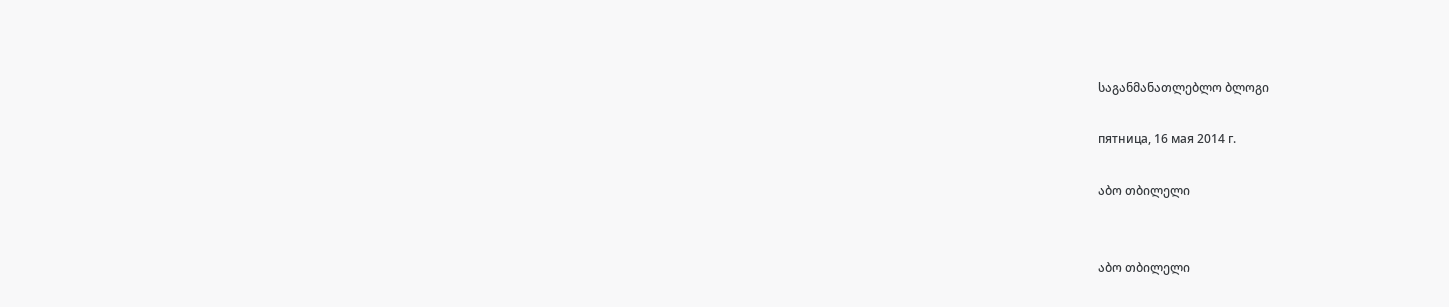საგანმანათლებლო ბლოგი

пятница, 16 мая 2014 г.

აბო თბილელი


აბო თბილელი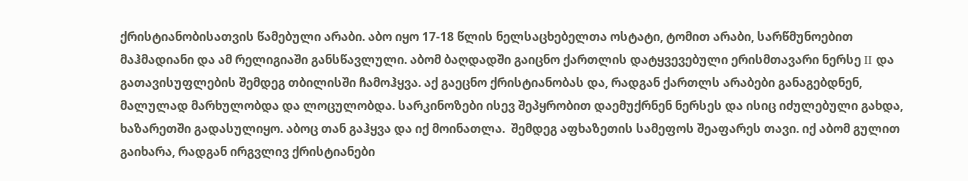ქრისტიანობისათვის წამებული არაბი. აბო იყო 17-18 წლის ნელსაცხებელთა ოსტატი, ტომით არაბი, სარწმუნოებით მაჰმადიანი და ამ რელიგიაში განსწავლული. აბომ ბაღდადში გაიცნო ქართლის დატყვევებული ერისმთავარი ნერსე II და გათავისუფლების შემდეგ თბილისში ჩამოჰყვა. აქ გაეცნო ქრისტიანობას და, რადგან ქართლს არაბები განაგებდნენ, მალულად მარხულობდა და ლოცულობდა. სარკინოზები ისევ შეპყრობით დაემუქრნენ ნერსეს და ისიც იძულებული გახდა, ხაზარეთში გადასულიყო. აბოც თან გაჰყვა და იქ მოინათლა.  შემდეგ აფხაზეთის სამეფოს შეაფარეს თავი. იქ აბომ გულით გაიხარა, რადგან ირგვლივ ქრისტიანები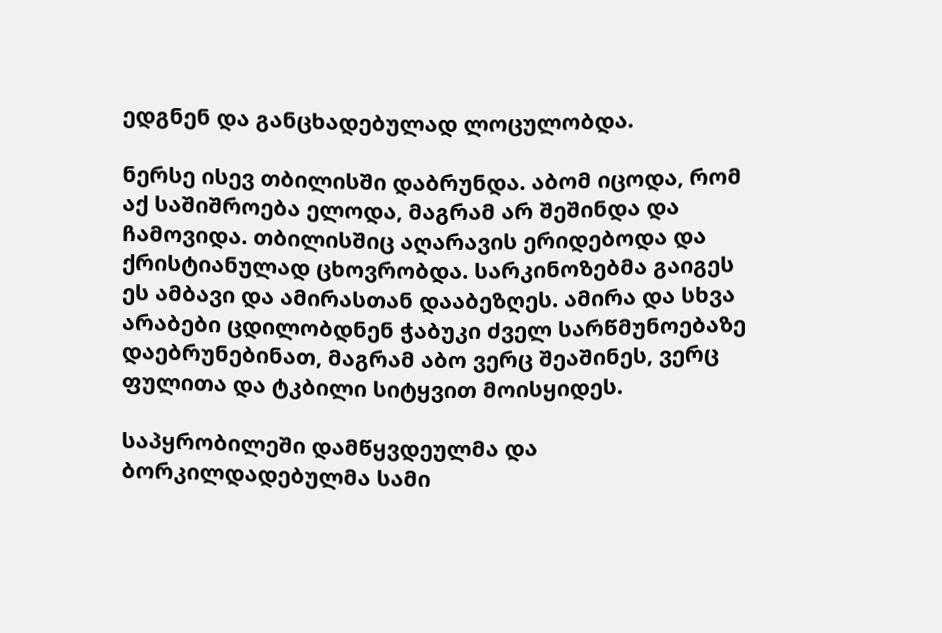ედგნენ და განცხადებულად ლოცულობდა.

ნერსე ისევ თბილისში დაბრუნდა. აბომ იცოდა, რომ აქ საშიშროება ელოდა, მაგრამ არ შეშინდა და ჩამოვიდა. თბილისშიც აღარავის ერიდებოდა და ქრისტიანულად ცხოვრობდა. სარკინოზებმა გაიგეს ეს ამბავი და ამირასთან დააბეზღეს. ამირა და სხვა არაბები ცდილობდნენ ჭაბუკი ძველ სარწმუნოებაზე დაებრუნებინათ, მაგრამ აბო ვერც შეაშინეს, ვერც ფულითა და ტკბილი სიტყვით მოისყიდეს.

საპყრობილეში დამწყვდეულმა და ბორკილდადებულმა სამი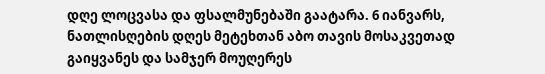დღე ლოცვასა და ფსალმუნებაში გაატარა. 6 იანვარს, ნათლისღების დღეს მეტეხთან აბო თავის მოსაკვეთად გაიყვანეს და სამჯერ მოუღერეს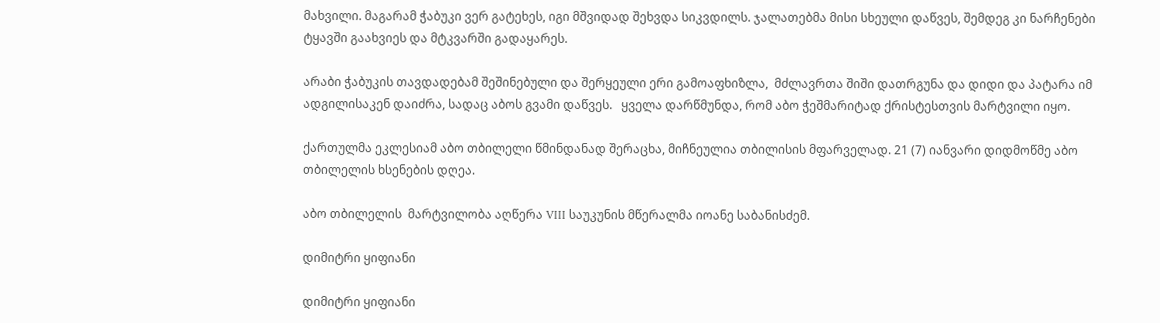მახვილი. მაგარამ ჭაბუკი ვერ გატეხეს, იგი მშვიდად შეხვდა სიკვდილს. ჯალათებმა მისი სხეული დაწვეს, შემდეგ კი ნარჩენები ტყავში გაახვიეს და მტკვარში გადაყარეს.

არაბი ჭაბუკის თავდადებამ შეშინებული და შერყეული ერი გამოაფხიზლა,  მძლავრთა შიში დათრგუნა და დიდი და პატარა იმ ადგილისაკენ დაიძრა, სადაც აბოს გვამი დაწვეს.   ყველა დარწმუნდა, რომ აბო ჭეშმარიტად ქრისტესთვის მარტვილი იყო.

ქართულმა ეკლესიამ აბო თბილელი წმინდანად შერაცხა, მიჩნეულია თბილისის მფარველად. 21 (7) იანვარი დიდმოწმე აბო თბილელის ხსენების დღეა.

აბო თბილელის  მარტვილობა აღწერა VIII საუკუნის მწერალმა იოანე საბანისძემ.

დიმიტრი ყიფიანი

დიმიტრი ყიფიანი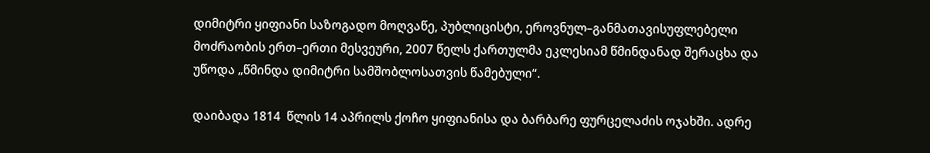დიმიტრი ყიფიანი საზოგადო მოღვაწე, პუბლიცისტი, ეროვნულ–განმათავისუფლებელი მოძრაობის ერთ–ერთი მესვეური, 2007 წელს ქართულმა ეკლესიამ წმინდანად შერაცხა და უწოდა „წმინდა დიმიტრი სამშობლოსათვის წამებული“.

დაიბადა 1814  წლის 14 აპრილს ქოჩო ყიფიანისა და ბარბარე ფურცელაძის ოჯახში. ადრე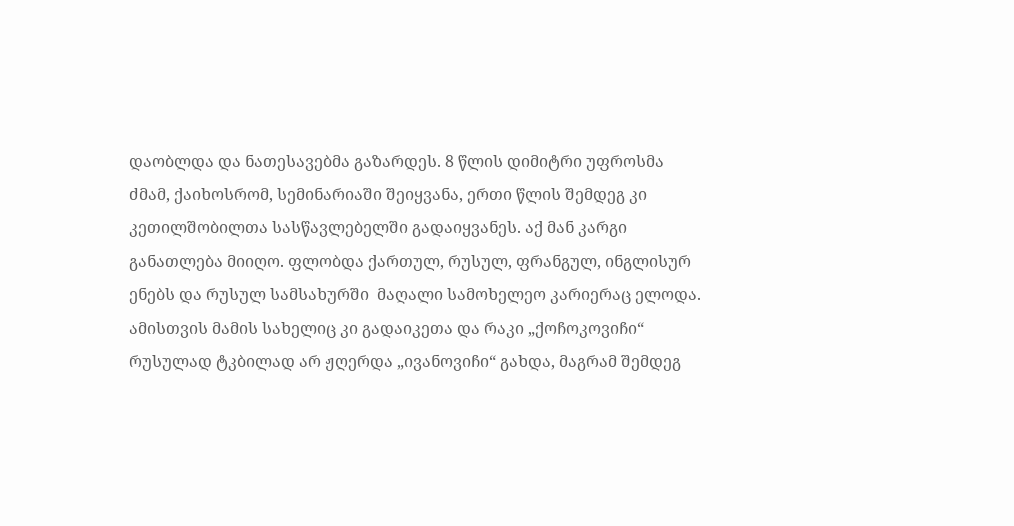დაობლდა და ნათესავებმა გაზარდეს. 8 წლის დიმიტრი უფროსმა ძმამ, ქაიხოსრომ, სემინარიაში შეიყვანა, ერთი წლის შემდეგ კი კეთილშობილთა სასწავლებელში გადაიყვანეს. აქ მან კარგი განათლება მიიღო. ფლობდა ქართულ, რუსულ, ფრანგულ, ინგლისურ ენებს და რუსულ სამსახურში  მაღალი სამოხელეო კარიერაც ელოდა. ამისთვის მამის სახელიც კი გადაიკეთა და რაკი „ქოჩოკოვიჩი“ რუსულად ტკბილად არ ჟღერდა „ივანოვიჩი“ გახდა, მაგრამ შემდეგ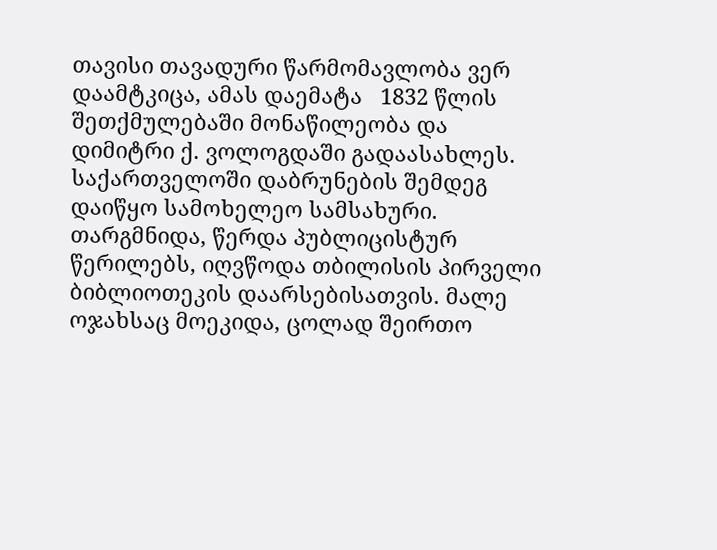თავისი თავადური წარმომავლობა ვერ დაამტკიცა, ამას დაემატა   1832 წლის შეთქმულებაში მონაწილეობა და დიმიტრი ქ. ვოლოგდაში გადაასახლეს. საქართველოში დაბრუნების შემდეგ დაიწყო სამოხელეო სამსახური. თარგმნიდა, წერდა პუბლიცისტურ წერილებს, იღვწოდა თბილისის პირველი ბიბლიოთეკის დაარსებისათვის. მალე ოჯახსაც მოეკიდა, ცოლად შეირთო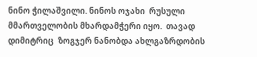ნინო ჭილაშვილი. ნინოს ოჯახი  რუსული მმართველობის მხარდამჭერი იყო.  თავად დიმიტრიც  ზოგჯერ ნანობდა ახლგაზრდობის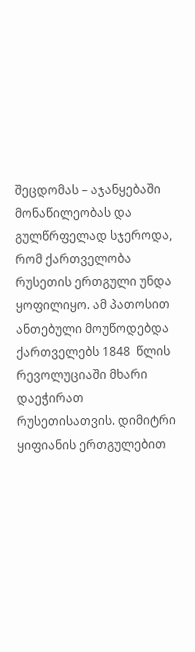შეცდომას – აჯანყებაში მონაწილეობას და გულწრფელად სჯეროდა, რომ ქართველობა რუსეთის ერთგული უნდა ყოფილიყო. ამ პათოსით ანთებული მოუწოდებდა  ქართველებს 1848  წლის რევოლუციაში მხარი დაეჭირათ რუსეთისათვის. დიმიტრი ყიფიანის ერთგულებით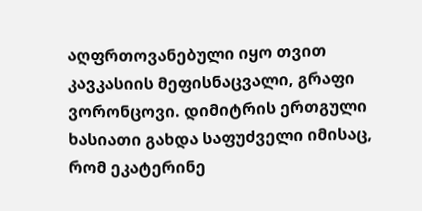აღფრთოვანებული იყო თვით კავკასიის მეფისნაცვალი, გრაფი ვორონცოვი. დიმიტრის ერთგული ხასიათი გახდა საფუძველი იმისაც, რომ ეკატერინე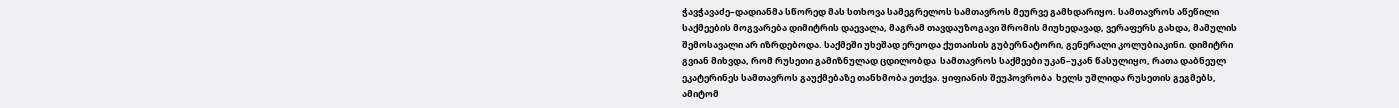ჭავჭავაძე–დადიანმა სწორედ მას სთხოვა სამეგრელოს სამთავროს მეურვე გამხდარიყო. სამთავროს აწეწილი საქმეების მოგვარება დიმიტრის დაევალა, მაგრამ თავდაუზოგავი შრომის მიუხედავად, ვერაფერს გახდა, მამულის შემოსავალი არ იზრდებოდა. საქმეში უხეშად ერეოდა ქუთაისის გუბერნატორი, გენერალი კოლუბიაკინი. დიმიტრი გვიან მიხვდა, რომ რუსეთი გამიზნულად ცდილობდა  სამთავროს საქმეები უკან–უკან წასულიყო, რათა დაბნეულ  ეკატერინეს სამთავროს გაუქმებაზე თანხმობა ეთქვა. ყიფიანის შეუპოვრობა  ხელს უშლიდა რუსეთის გეგმებს, ამიტომ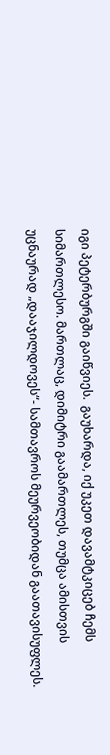იგი პეტერბურგში გაიწვიეს.  გაუხარდა, იქ უკეთ დავამტკიცებ ჩემს სიმართლესო. მართლაც, დიმიტრი გაამართლეს, თუმცა ამისთვის უცნაურად „დააჯილდოვეს“- სამთავროს მეურვეობიდან გაათავისუფლეს.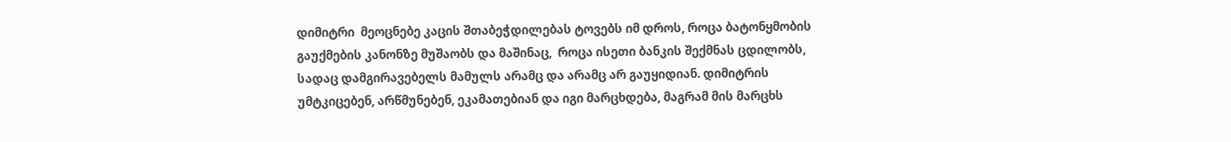დიმიტრი  მეოცნებე კაცის შთაბეჭდილებას ტოვებს იმ დროს, როცა ბატონყმობის გაუქმების კანონზე მუშაობს და მაშინაც,  როცა ისეთი ბანკის შექმნას ცდილობს, სადაც დამგირავებელს მამულს არამც და არამც არ გაუყიდიან. დიმიტრის უმტკიცებენ, არწმუნებენ, ეკამათებიან და იგი მარცხდება, მაგრამ მის მარცხს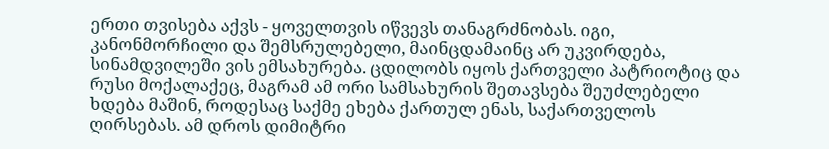ერთი თვისება აქვს - ყოველთვის იწვევს თანაგრძნობას. იგი, კანონმორჩილი და შემსრულებელი, მაინცდამაინც არ უკვირდება, სინამდვილეში ვის ემსახურება. ცდილობს იყოს ქართველი პატრიოტიც და რუსი მოქალაქეც, მაგრამ ამ ორი სამსახურის შეთავსება შეუძლებელი ხდება მაშინ, როდესაც საქმე ეხება ქართულ ენას, საქართველოს ღირსებას. ამ დროს დიმიტრი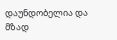დაუნდობელია და მზად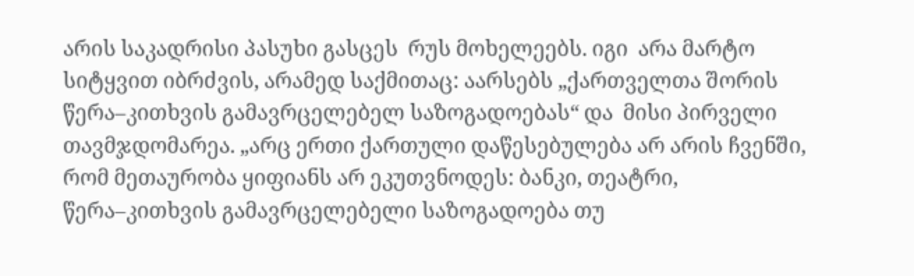არის საკადრისი პასუხი გასცეს  რუს მოხელეებს. იგი  არა მარტო სიტყვით იბრძვის, არამედ საქმითაც: აარსებს „ქართველთა შორის წერა–კითხვის გამავრცელებელ საზოგადოებას“ და  მისი პირველი თავმჯდომარეა. „არც ერთი ქართული დაწესებულება არ არის ჩვენში, რომ მეთაურობა ყიფიანს არ ეკუთვნოდეს: ბანკი, თეატრი, წერა–კითხვის გამავრცელებელი საზოგადოება თუ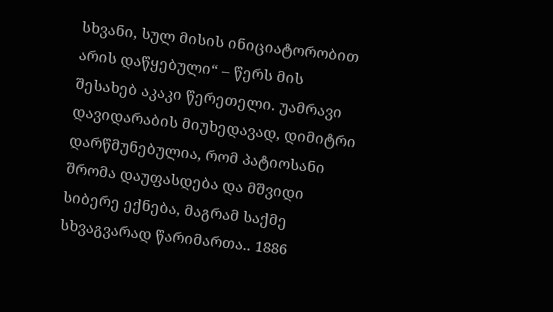სხვანი, სულ მისის ინიციატორობით არის დაწყებული“ – წერს მის შესახებ აკაკი წერეთელი. უამრავი დავიდარაბის მიუხედავად, დიმიტრი დარწმუნებულია, რომ პატიოსანი შრომა დაუფასდება და მშვიდი სიბერე ექნება, მაგრამ საქმე სხვაგვარად წარიმართა.. 1886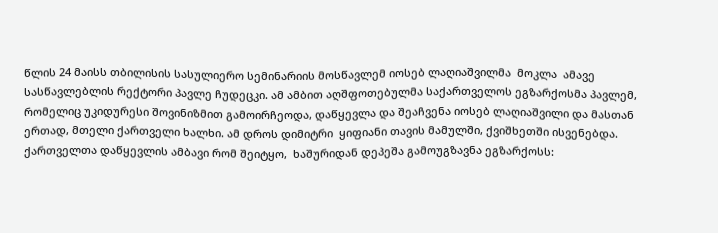წლის 24 მაისს თბილისის სასულიერო სემინარიის მოსწავლემ იოსებ ლაღიაშვილმა  მოკლა  ამავე სასწავლებლის რექტორი პავლე ჩუდეცკი. ამ ამბით აღშფოთებულმა საქართველოს ეგზარქოსმა პავლემ, რომელიც უკიდურესი შოვინიზმით გამოირჩეოდა, დაწყევლა და შეაჩვენა იოსებ ლაღიაშვილი და მასთან ერთად, მთელი ქართველი ხალხი. ამ დროს დიმიტრი  ყიფიანი თავის მამულში, ქვიშხეთში ისვენებდა. ქართველთა დაწყევლის ამბავი რომ შეიტყო,  ხაშურიდან დეპეშა გამოუგზავნა ეგზარქოსს: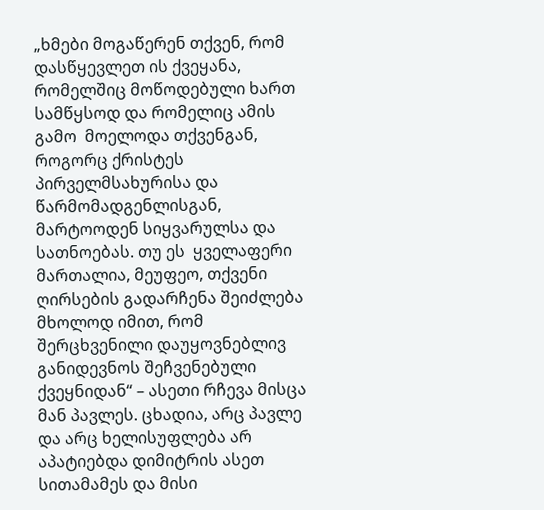„ხმები მოგაწერენ თქვენ, რომ დასწყევლეთ ის ქვეყანა, რომელშიც მოწოდებული ხართ სამწყსოდ და რომელიც ამის გამო  მოელოდა თქვენგან, როგორც ქრისტეს პირველმსახურისა და წარმომადგენლისგან, მარტოოდენ სიყვარულსა და სათნოებას. თუ ეს  ყველაფერი მართალია, მეუფეო, თქვენი ღირსების გადარჩენა შეიძლება მხოლოდ იმით, რომ შერცხვენილი დაუყოვნებლივ  განიდევნოს შეჩვენებული ქვეყნიდან“ – ასეთი რჩევა მისცა მან პავლეს. ცხადია, არც პავლე და არც ხელისუფლება არ აპატიებდა დიმიტრის ასეთ სითამამეს და მისი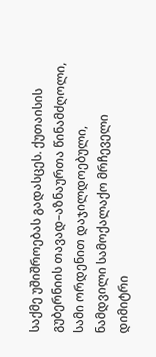საქმე უშიშროებას გადასცეს. ქუთაისის გუბერნიის თავად–აზნაურთა წინამძღოლი, სამი ორდენით დაჯილდოებული, ნამდვილი სამოქალაქო მრჩეველი დიმიტრი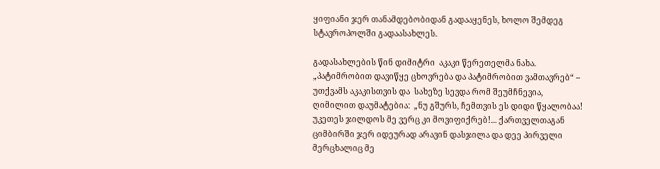ყიფიანი ჯერ თანამდებობიდან გადააყენეს, ხოლო შემდეგ სტავროპოლში გადაასახლეს.

გადასახლების წინ დიმიტრი  აკაკი წერეთელმა ნახა. „პატიმრობით დავიწყე ცხოვრება და პატიმრობით ვამთავრებ“ – უთქვამს აკაკისთვის და  სახეზე სევდა რომ შეუმჩნევია,   ღიმილით დაუმატებია:  „ნუ გშურს, ჩემთვის ეს დიდი წყალობაა! უკეთეს ჯილდოს მე ვერც კი მოვიფიქრებ!... ქართველთაგან ციმბირში ჯერ იდეურად არავინ დასჯილა და დეე პირველი მერცხალიც მე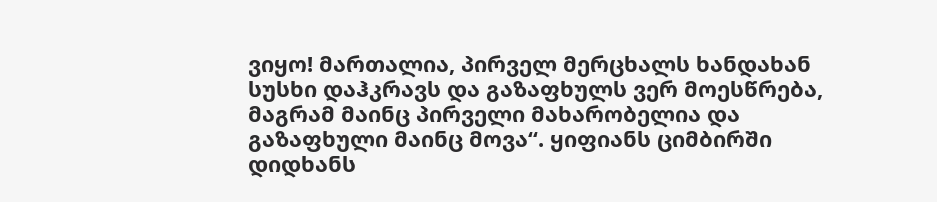ვიყო! მართალია, პირველ მერცხალს ხანდახან სუსხი დაჰკრავს და გაზაფხულს ვერ მოესწრება, მაგრამ მაინც პირველი მახარობელია და გაზაფხული მაინც მოვა“. ყიფიანს ციმბირში დიდხანს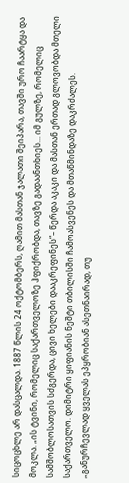სიცოცხლე არ დასცალდა. 1887 წლის 24 ოქტომბერს, ღამით მასთან ჯალათი შეიპარა, თავში ურო ჩაარტყა და  მოკლა. „ის ტვინი, რომელიც საქართველოზე ჰფიქრობდა, თავზე გადაანთხიეს... იმ გულზე, რომელიც სამშობლოსათვის სძგერდა, ცივი ხელები დააკრეფინეს“– წერდა აკაკი და მასთან ერთად გლოვობდა მთელი საქართველო. დიმიტრი ყიფიანის ნეშტი თბილისში ჩამოასვენეს და მთაწმინდაზე დაკრძალეს. „განურჩევლად ყველას ეპყრობიან ასეთნაირად, თუ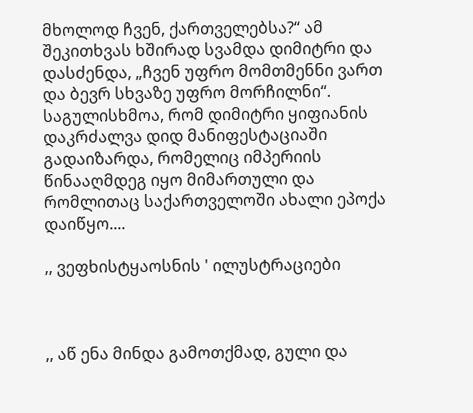მხოლოდ ჩვენ, ქართველებსა?“ ამ შეკითხვას ხშირად სვამდა დიმიტრი და დასძენდა, „ჩვენ უფრო მომთმენნი ვართ და ბევრ სხვაზე უფრო მორჩილნი“. საგულისხმოა, რომ დიმიტრი ყიფიანის დაკრძალვა დიდ მანიფესტაციაში გადაიზარდა, რომელიც იმპერიის წინააღმდეგ იყო მიმართული და რომლითაც საქართველოში ახალი ეპოქა დაიწყო....

,, ვეფხისტყაოსნის ' ილუსტრაციები



,, აწ ენა მინდა გამოთქმად, გული და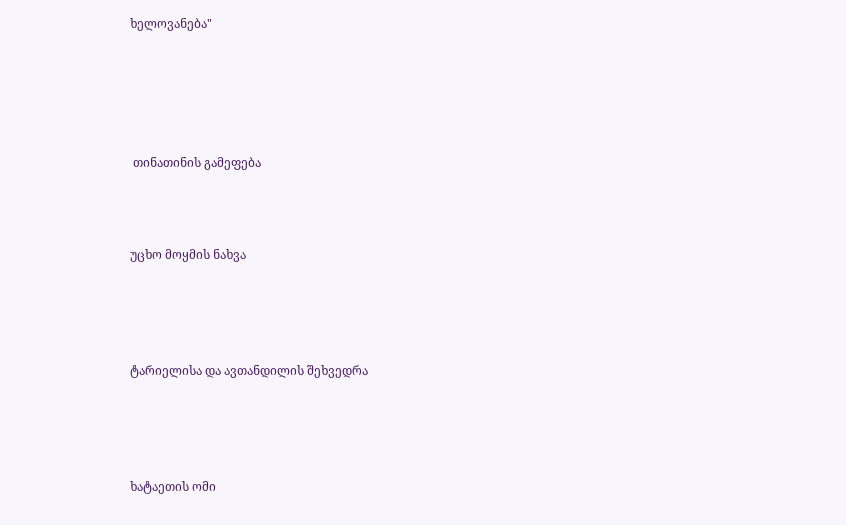ხელოვანება"





 თინათინის გამეფება



უცხო მოყმის ნახვა




ტარიელისა და ავთანდილის შეხვედრა




ხატაეთის ომი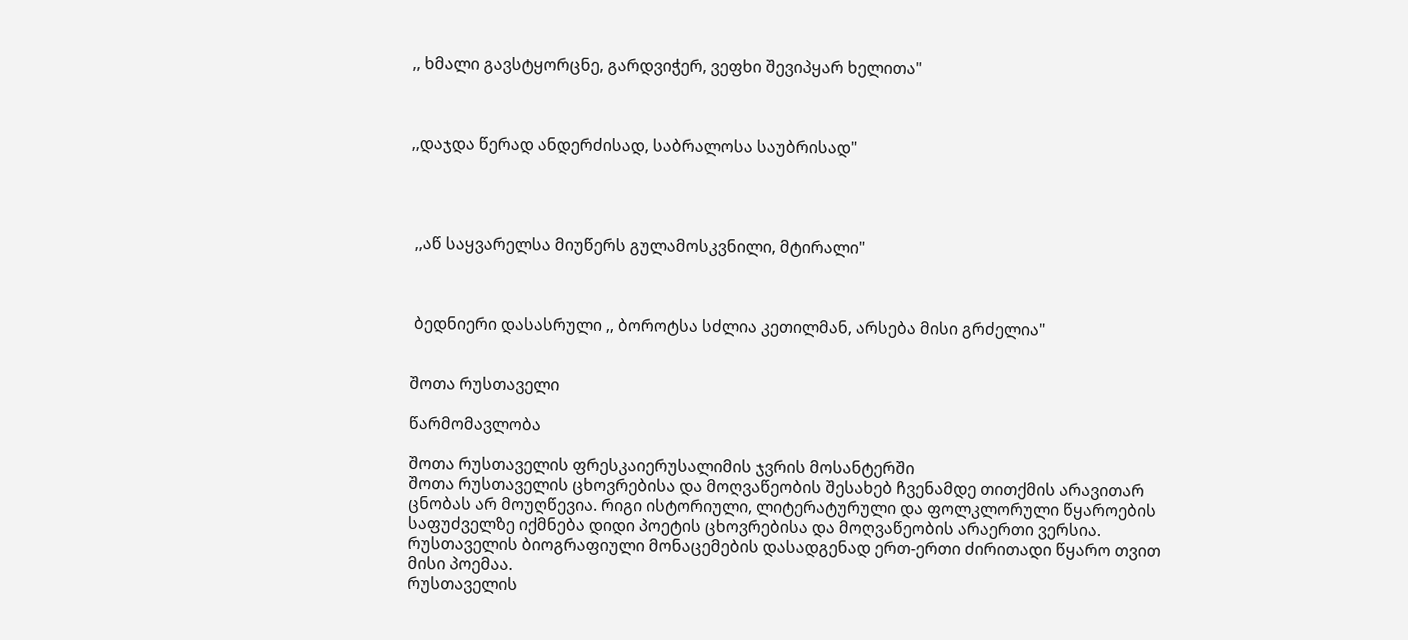,, ხმალი გავსტყორცნე, გარდვიჭერ, ვეფხი შევიპყარ ხელითა"



,,დაჯდა წერად ანდერძისად, საბრალოსა საუბრისად"




 ,,აწ საყვარელსა მიუწერს გულამოსკვნილი, მტირალი"



 ბედნიერი დასასრული ,, ბოროტსა სძლია კეთილმან, არსება მისი გრძელია"


შოთა რუსთაველი

წარმომავლობა

შოთა რუსთაველის ფრესკაიერუსალიმის ჯვრის მოსანტერში
შოთა რუსთაველის ცხოვრებისა და მოღვაწეობის შესახებ ჩვენამდე თითქმის არავითარ ცნობას არ მოუღწევია. რიგი ისტორიული, ლიტერატურული და ფოლკლორული წყაროების საფუძველზე იქმნება დიდი პოეტის ცხოვრებისა და მოღვაწეობის არაერთი ვერსია. რუსთაველის ბიოგრაფიული მონაცემების დასადგენად ერთ-ერთი ძირითადი წყარო თვით მისი პოემაა.
რუსთაველის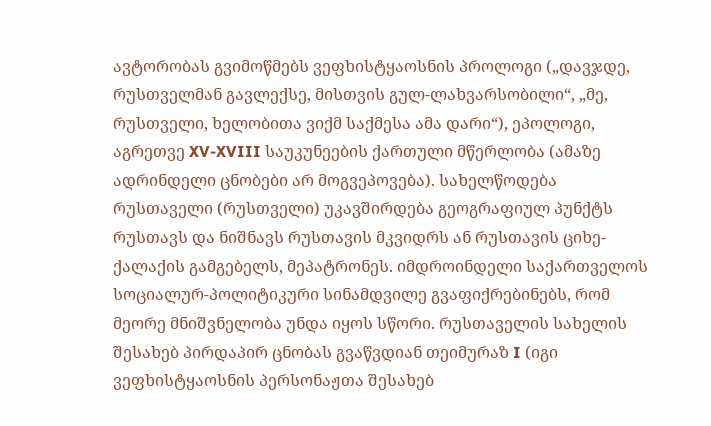ავტორობას გვიმოწმებს ვეფხისტყაოსნის პროლოგი („დავჯდე, რუსთველმან გავლექსე, მისთვის გულ-ლახვარსობილი“, „მე, რუსთველი, ხელობითა ვიქმ საქმესა ამა დარი“), ეპოლოგი, აგრეთვე XV-XVIII საუკუნეების ქართული მწერლობა (ამაზე ადრინდელი ცნობები არ მოგვეპოვება). სახელწოდება რუსთაველი (რუსთველი) უკავშირდება გეოგრაფიულ პუნქტს რუსთავს და ნიშნავს რუსთავის მკვიდრს ან რუსთავის ციხე-ქალაქის გამგებელს, მეპატრონეს. იმდროინდელი საქართველოს სოციალურ-პოლიტიკური სინამდვილე გვაფიქრებინებს, რომ მეორე მნიშვნელობა უნდა იყოს სწორი. რუსთაველის სახელის შესახებ პირდაპირ ცნობას გვაწვდიან თეიმურაზ I (იგი ვეფხისტყაოსნის პერსონაჟთა შესახებ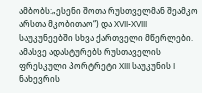ამბობს:„ესენი შოთა რუსთველმან შეამკო არსთა მკობითაო“) და XVII-XVIII საუკუნეებში სხვა ქართველი მწერლები. ამასვე ადასტურებს რუსთაველის ფრესკული პორტრეტი XIII საუკუნის I ნახევრის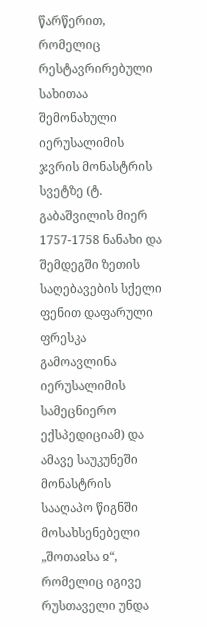წარწერით, რომელიც რესტავრირებული სახითაა შემონახული იერუსალიმის ჯვრის მონასტრის სვეტზე (ტ. გაბაშვილის მიერ 1757-1758 ნანახი და შემდეგში ზეთის საღებავების სქელი ფენით დაფარული ფრესკა გამოავლინა იერუსალიმის სამეცნიერო ექსპედიციამ) და ამავე საუკუნეში მონასტრის სააღაპო წიგნში მოსახსენებელი „შოთაჲსა ჲ“, რომელიც იგივე რუსთაველი უნდა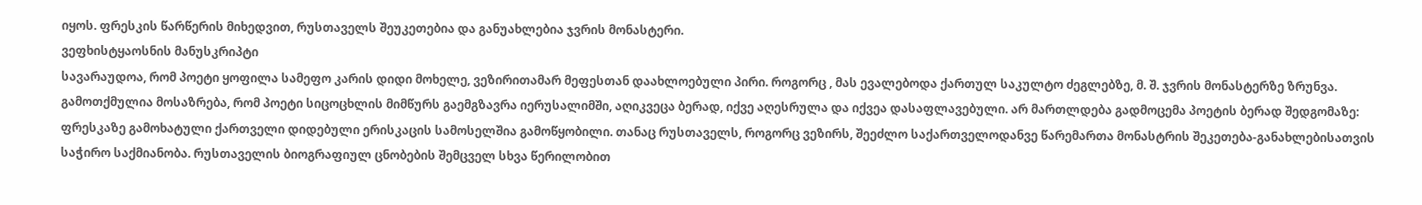იყოს. ფრესკის წარწერის მიხედვით, რუსთაველს შეუკეთებია და განუახლებია ჯვრის მონასტერი.
ვეფხისტყაოსნის მანუსკრიპტი
სავარაუდოა, რომ პოეტი ყოფილა სამეფო კარის დიდი მოხელე, ვეზირითამარ მეფესთან დაახლოებული პირი. როგორც , მას ევალებოდა ქართულ საკულტო ძეგლებზე, მ. შ. ჯვრის მონასტერზე ზრუნვა. გამოთქმულია მოსაზრება, რომ პოეტი სიცოცხლის მიმწურს გაემგზავრა იერუსალიმში, აღიკვეცა ბერად, იქვე აღესრულა და იქვეა დასაფლავებული. არ მართლდება გადმოცემა პოეტის ბერად შედგომაზე: ფრესკაზე გამოხატული ქართველი დიდებული ერისკაცის სამოსელშია გამოწყობილი. თანაც რუსთაველს, როგორც ვეზირს, შეეძლო საქართველოდანვე წარემართა მონასტრის შეკეთება-განახლებისათვის საჭირო საქმიანობა. რუსთაველის ბიოგრაფიულ ცნობების შემცველ სხვა წერილობით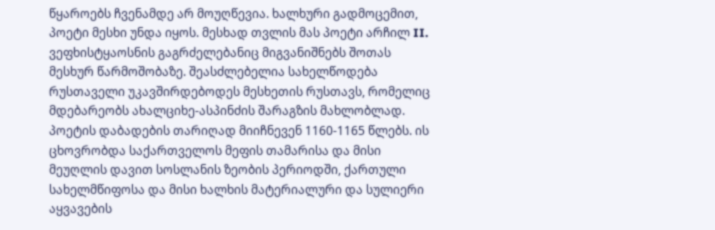წყაროებს ჩვენამდე არ მოუღწევია. ხალხური გადმოცემით, პოეტი მესხი უნდა იყოს. მესხად თვლის მას პოეტი არჩილ II. ვეფხისტყაოსნის გაგრძელებანიც მიგვანიშნებს შოთას მესხურ წარმოშობაზე. შეასძლებელია სახელწოდება რუსთაველი უკავშირდებოდეს მესხეთის რუსთავს, რომელიც მდებარეობს ახალციხე-ასპინძის შარაგზის მახლობლად.
პოეტის დაბადების თარიღად მიიჩნევენ 1160-1165 წლებს. ის ცხოვრობდა საქართველოს მეფის თამარისა და მისი მეუღლის დავით სოსლანის ზეობის პერიოდში, ქართული სახელმწიფოსა და მისი ხალხის მატერიალური და სულიერი აყვავების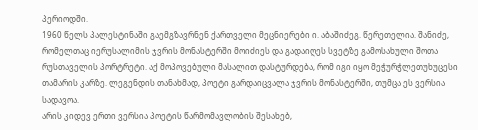პერიოდში.
1960 წელს პალესტინაში გაემგზავრნენ ქართველი მეცნიერები ი. აბაშიძეგ. წერეთელია. შანიძე, რომელთაც იერუსალიმის ჯვრის მონასტერში მოიძიეს და გადაიღეს სვეტზე გამოსახული შოთა რუსთაველის პორტრეტი. აქ მოპოვებული მასალით დასტურდება, რომ იგი იყო მეჭურჭლეთუხუცესი თამარის კარზე. ლეგენდის თანახმად, პოეტი გარდაიცვალა ჯვრის მონასტერში, თუმცა ეს ვერსია სადავოა.
არის კიდევ ერთი ვერსია პოეტის წარმომავლობის შესახებ,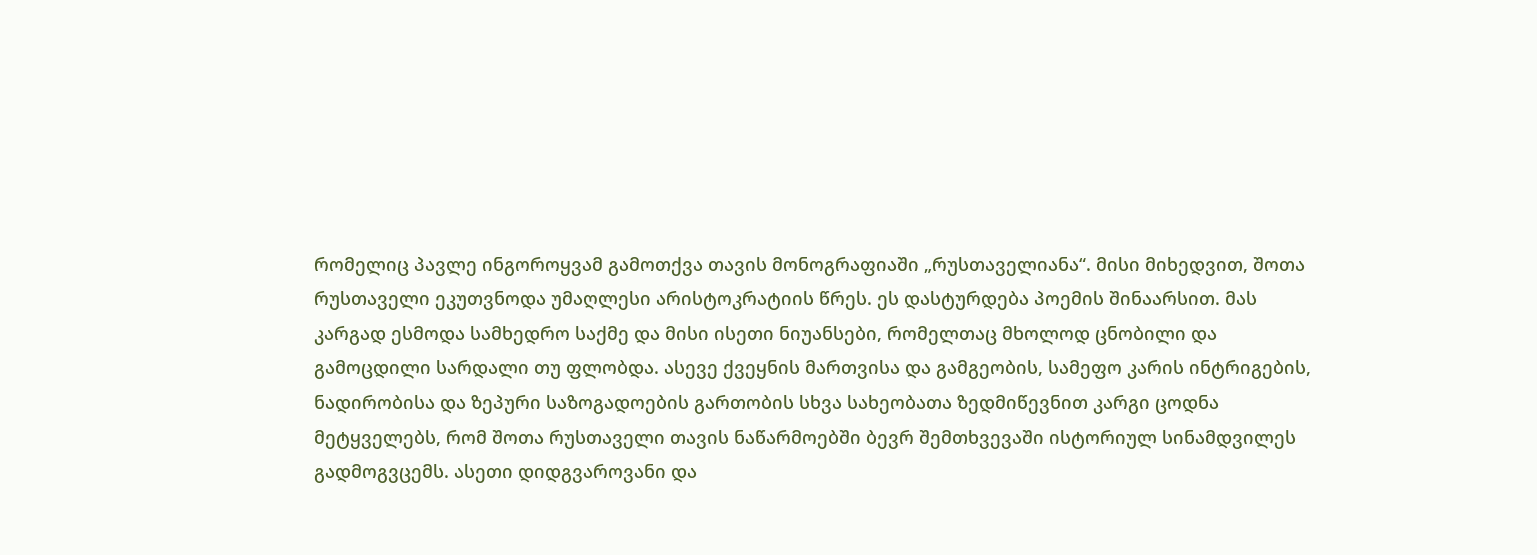რომელიც პავლე ინგოროყვამ გამოთქვა თავის მონოგრაფიაში „რუსთაველიანა“. მისი მიხედვით, შოთა რუსთაველი ეკუთვნოდა უმაღლესი არისტოკრატიის წრეს. ეს დასტურდება პოემის შინაარსით. მას კარგად ესმოდა სამხედრო საქმე და მისი ისეთი ნიუანსები, რომელთაც მხოლოდ ცნობილი და გამოცდილი სარდალი თუ ფლობდა. ასევე ქვეყნის მართვისა და გამგეობის, სამეფო კარის ინტრიგების, ნადირობისა და ზეპური საზოგადოების გართობის სხვა სახეობათა ზედმიწევნით კარგი ცოდნა მეტყველებს, რომ შოთა რუსთაველი თავის ნაწარმოებში ბევრ შემთხვევაში ისტორიულ სინამდვილეს გადმოგვცემს. ასეთი დიდგვაროვანი და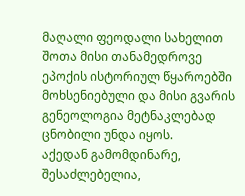მაღალი ფეოდალი სახელით შოთა მისი თანამედროვე ეპოქის ისტორიულ წყაროებში მოხსენიებული და მისი გვარის გენეოლოგია მეტნაკლებად ცნობილი უნდა იყოს.
აქედან გამომდინარე, შესაძლებელია,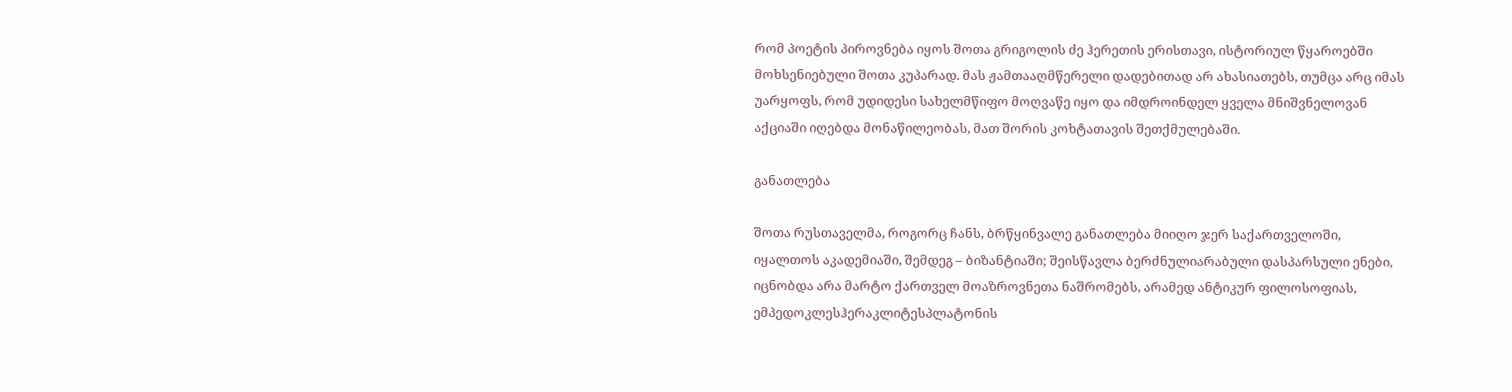რომ პოეტის პიროვნება იყოს შოთა გრიგოლის ძე ჰერეთის ერისთავი, ისტორიულ წყაროებში მოხსენიებული შოთა კუპარად. მას ჟამთააღმწერელი დადებითად არ ახასიათებს, თუმცა არც იმას უარყოფს, რომ უდიდესი სახელმწიფო მოღვაწე იყო და იმდროინდელ ყველა მნიშვნელოვან აქციაში იღებდა მონაწილეობას, მათ შორის კოხტათავის შეთქმულებაში.

განათლება

შოთა რუსთაველმა, როგორც ჩანს, ბრწყინვალე განათლება მიიღო ჯერ საქართველოში, იყალთოს აკადემიაში, შემდეგ – ბიზანტიაში; შეისწავლა ბერძნულიარაბული დასპარსული ენები, იცნობდა არა მარტო ქართველ მოაზროვნეთა ნაშრომებს, არამედ ანტიკურ ფილოსოფიას, ემპედოკლესჰერაკლიტესპლატონის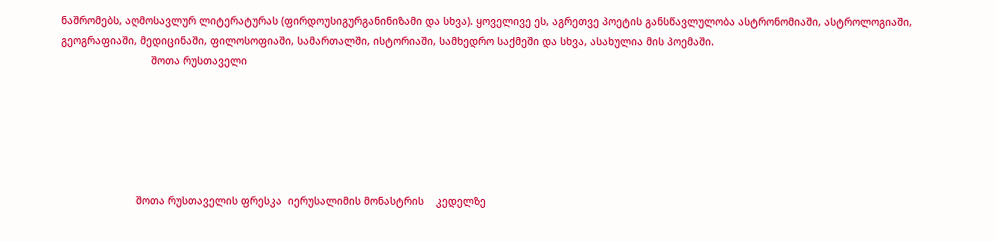ნაშრომებს, აღმოსავლურ ლიტერატურას (ფირდოუსიგურგანინიზამი და სხვა). ყოველივე ეს, აგრეთვე პოეტის განსწავლულობა ასტრონომიაში, ასტროლოგიაში, გეოგრაფიაში, მედიცინაში, ფილოსოფიაში, სამართალში, ისტორიაში, სამხედრო საქმეში და სხვა, ასახულია მის პოემაში.
                              შოთა რუსთაველი






                         შოთა რუსთაველის ფრესკა  იერუსალიმის მონასტრის    კედელზე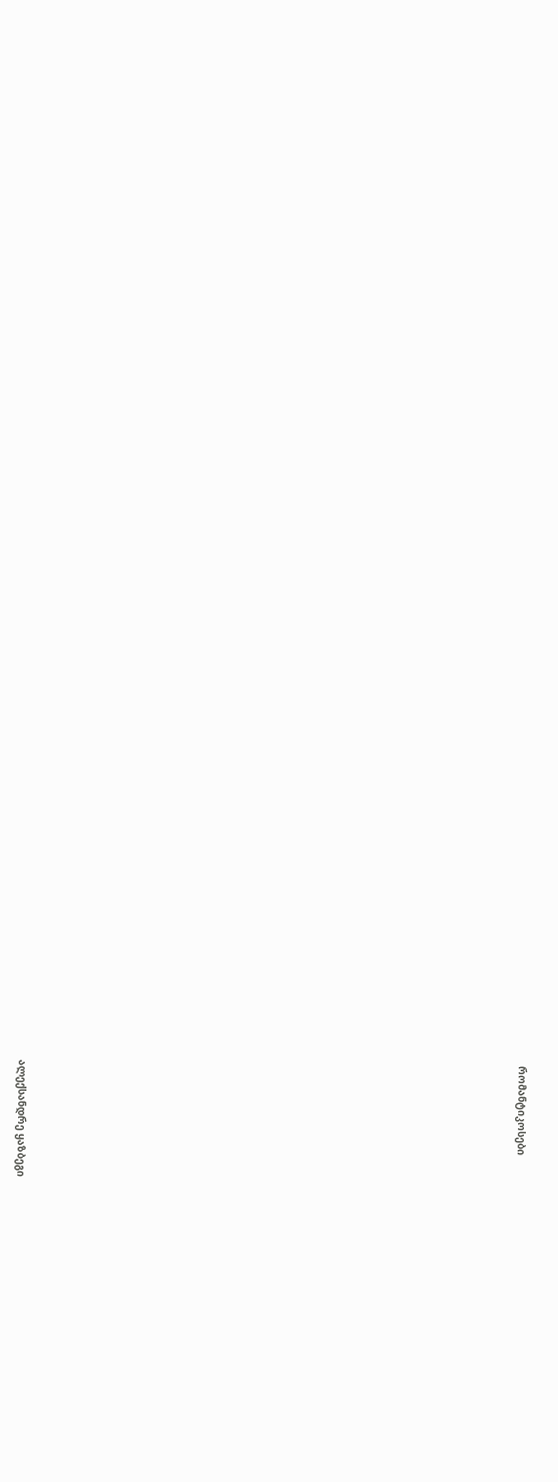რომანტიკოსები
























ალექსანდრე ყაზბეგი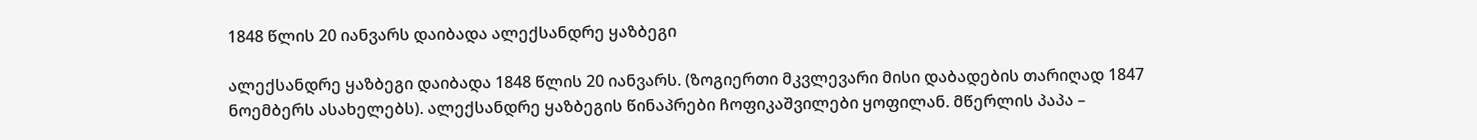1848 წლის 20 იანვარს დაიბადა ალექსანდრე ყაზბეგი

ალექსანდრე ყაზბეგი დაიბადა 1848 წლის 20 იანვარს. (ზოგიერთი მკვლევარი მისი დაბადების თარიღად 1847 ნოემბერს ასახელებს). ალექსანდრე ყაზბეგის წინაპრები ჩოფიკაშვილები ყოფილან. მწერლის პაპა –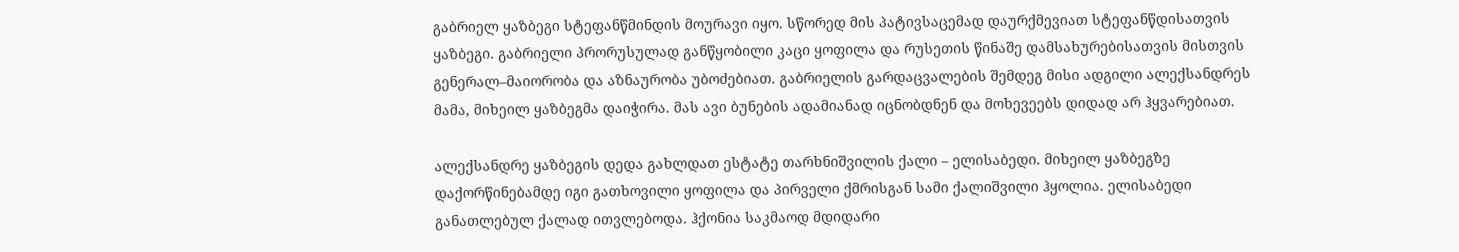გაბრიელ ყაზბეგი სტეფანწმინდის მოურავი იყო. სწორედ მის პატივსაცემად დაურქმევიათ სტეფანწდისათვის ყაზბეგი. გაბრიელი პრორუსულად განწყობილი კაცი ყოფილა და რუსეთის წინაშე დამსახურებისათვის მისთვის გენერალ–მაიორობა და აზნაურობა უბოძებიათ. გაბრიელის გარდაცვალების შემდეგ მისი ადგილი ალექსანდრეს მამა, მიხეილ ყაზბეგმა დაიჭირა. მას ავი ბუნების ადამიანად იცნობდნენ და მოხევეებს დიდად არ ჰყვარებიათ.

ალექსანდრე ყაზბეგის დედა გახლდათ ესტატე თარხნიშვილის ქალი – ელისაბედი. მიხეილ ყაზბეგზე დაქორწინებამდე იგი გათხოვილი ყოფილა და პირველი ქმრისგან სამი ქალიშვილი ჰყოლია. ელისაბედი განათლებულ ქალად ითვლებოდა. ჰქონია საკმაოდ მდიდარი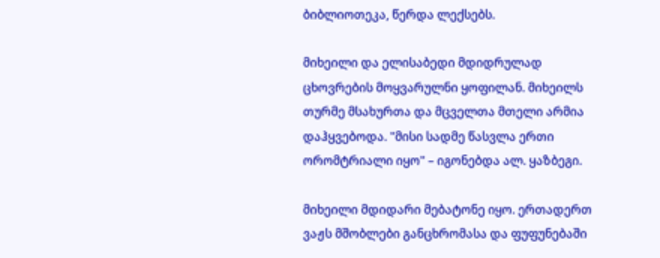ბიბლიოთეკა, წერდა ლექსებს.

მიხეილი და ელისაბედი მდიდრულად ცხოვრების მოყვარულნი ყოფილან. მიხეილს თურმე მსახურთა და მცველთა მთელი არმია დაჰყვებოდა. "მისი სადმე წასვლა ერთი ორომტრიალი იყო" – იგონებდა ალ. ყაზბეგი.

მიხეილი მდიდარი მებატონე იყო. ერთადერთ ვაჟს მშობლები განცხრომასა და ფუფუნებაში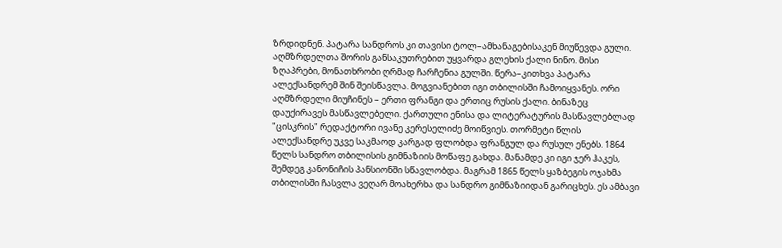ზრდიდნენ. პატარა სანდროს კი თავისი ტოლ–ამხანაგებისაკენ მიუწევდა გული. აღმზრდელთა შორის განსაკუთრებით უყვარდა გლეხის ქალი ნინო. მისი ზღაპრები, მონათხრობი ღრმად ჩარჩენია გულში. წერა–კითხვა პატარა ალექსანდრემ შინ შეისწავლა. მოგვიანებით იგი თბილისში ჩამოიყვანეს. ორი აღმზრდელი მიუჩინეს – ერთი ფრანგი და ერთიც რუსის ქალი. ბინაზეც დაუქირავეს მასწავლებელი. ქართული ენისა და ლიტერატურის მასწავლებლად "ცისკრის" რედაქტორი ივანე კერესელიძე მოიწვიეს. თორმეტი წლის ალექსანდრე უკვე საკმაოდ კარგად ფლობდა ფრანგულ და რუსულ ენებს. 1864 წელს სანდრო თბილისის გიმნაზიის მოწაფე გახდა. მანამდე კი იგი ჯერ ჰაკეს, შემდეგ კანონიჩის პანსიონში სწავლობდა. მაგრამ 1865 წელს ყაზბეგის ოჯახმა თბილისში ჩასვლა ვეღარ მოახერხა და სანდრო გიმნაზიიდან გარიცხეს. ეს ამბავი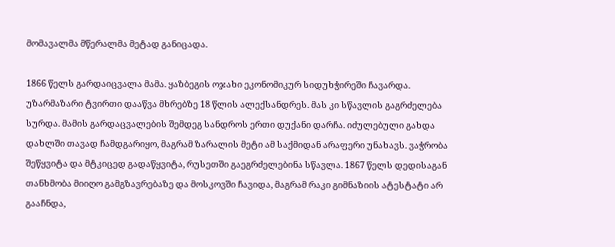მომავალმა მწერალმა მეტად განიცადა.

1866 წელს გარდაიცვალა მამა. ყაზბეგის ოჯახი ეკონომიკურ სიდუხჭირეში ჩავარდა. უზარმაზარი ტვირთი დააწვა მხრებზე 18 წლის ალექსანდრეს. მას კი სწავლის გაგრძელება სურდა. მამის გარდაცვალების შემდეგ სანდროს ერთი დუქანი დარჩა. იძულებული გახდა დახლში თავად ჩამდგარიყო, მაგრამ ზარალის მეტი ამ საქმიდან არაფერი უნახავს. ვაჭრობა შეწყვიტა და მტკიცედ გადაწყვიტა, რუსეთში გაეგრძელებინა სწავლა. 1867 წელს დედისაგან თანხმობა მიიღო გამგზავრებაზე და მოსკოვში ჩავიდა, მაგრამ რაკი გიმნაზიის ატესტატი არ გააჩნდა,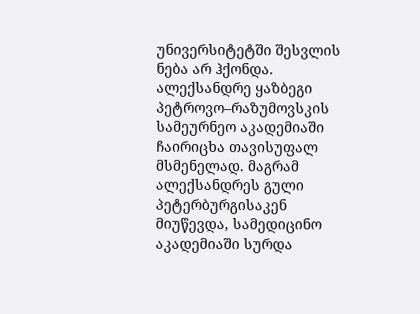უნივერსიტეტში შესვლის ნება არ ჰქონდა. ალექსანდრე ყაზბეგი პეტროვო–რაზუმოვსკის სამეურნეო აკადემიაში ჩაირიცხა თავისუფალ მსმენელად. მაგრამ ალექსანდრეს გული პეტერბურგისაკენ მიუწევდა, სამედიცინო აკადემიაში სურდა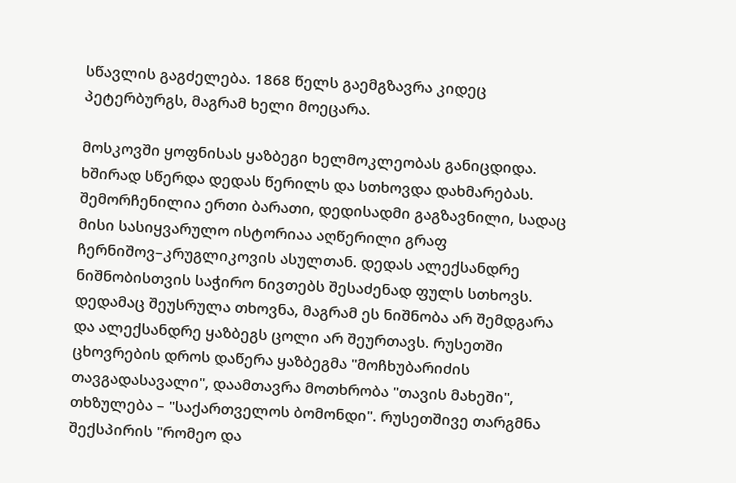სწავლის გაგძელება. 1868 წელს გაემგზავრა კიდეც პეტერბურგს, მაგრამ ხელი მოეცარა.

მოსკოვში ყოფნისას ყაზბეგი ხელმოკლეობას განიცდიდა. ხშირად სწერდა დედას წერილს და სთხოვდა დახმარებას. შემორჩენილია ერთი ბარათი, დედისადმი გაგზავნილი, სადაც მისი სასიყვარულო ისტორიაა აღწერილი გრაფ ჩერნიშოვ–კრუგლიკოვის ასულთან. დედას ალექსანდრე ნიშნობისთვის საჭირო ნივთებს შესაძენად ფულს სთხოვს. დედამაც შეუსრულა თხოვნა, მაგრამ ეს ნიშნობა არ შემდგარა და ალექსანდრე ყაზბეგს ცოლი არ შეურთავს. რუსეთში ცხოვრების დროს დაწერა ყაზბეგმა "მოჩხუბარიძის თავგადასავალი", დაამთავრა მოთხრობა "თავის მახეში", თხზულება – "საქართველოს ბომონდი". რუსეთშივე თარგმნა შექსპირის "რომეო და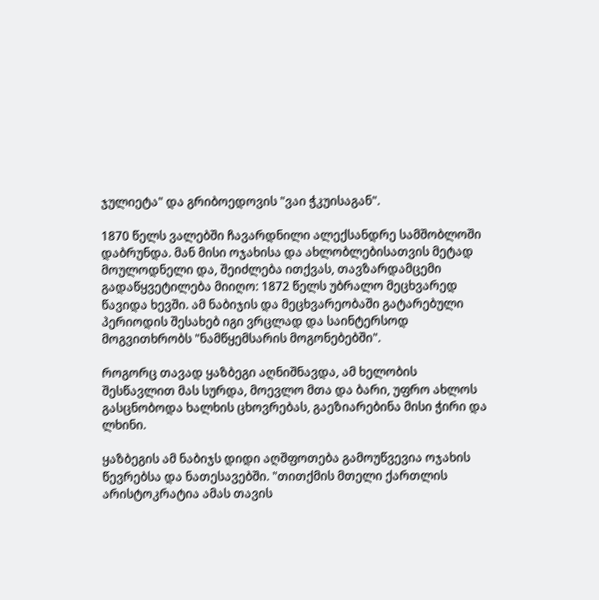ჯულიეტა" და გრიბოედოვის "ვაი ჭკუისაგან".

1870 წელს ვალებში ჩავარდნილი ალექსანდრე სამშობლოში დაბრუნდა. მან მისი ოჯახისა და ახლობლებისათვის მეტად მოულოდნელი და, შეიძლება ითქვას, თავზარდამცემი გადაწყვეტილება მიიღო: 1872 წელს უბრალო მეცხვარედ წავიდა ხევში. ამ ნაბიჯის და მეცხვარეობაში გატარებული პერიოდის შესახებ იგი ვრცლად და საინტერსოდ მოგვითხრობს "ნამწყემსარის მოგონებებში".

როგორც თავად ყაზბეგი აღნიშნავდა, ამ ხელობის შესწავლით მას სურდა, მოევლო მთა და ბარი, უფრო ახლოს გასცნობოდა ხალხის ცხოვრებას, გაეზიარებინა მისი ჭირი და ლხინი.

ყაზბეგის ამ ნაბიჯს დიდი აღშფოთება გამოუწვევია ოჯახის წევრებსა და ნათესავებში. "თითქმის მთელი ქართლის არისტოკრატია ამას თავის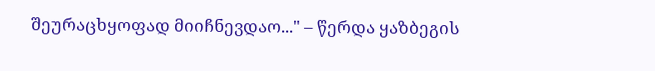შეურაცხყოფად მიიჩნევდაო..." – წერდა ყაზბეგის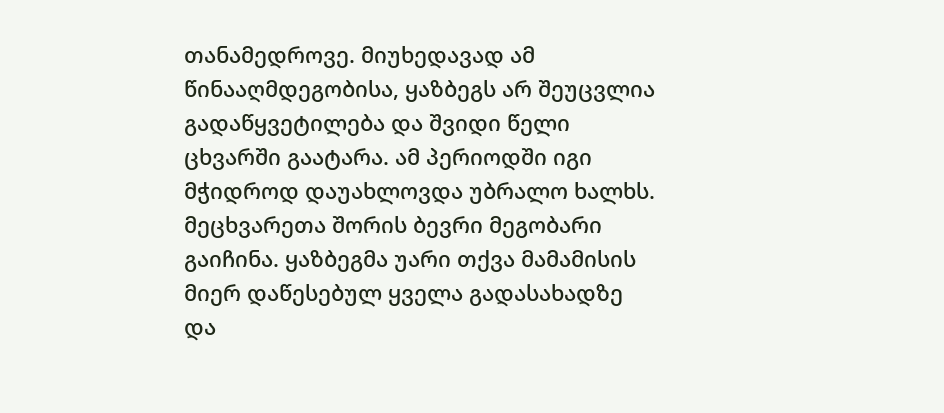თანამედროვე. მიუხედავად ამ წინააღმდეგობისა, ყაზბეგს არ შეუცვლია გადაწყვეტილება და შვიდი წელი ცხვარში გაატარა. ამ პერიოდში იგი მჭიდროდ დაუახლოვდა უბრალო ხალხს. მეცხვარეთა შორის ბევრი მეგობარი გაიჩინა. ყაზბეგმა უარი თქვა მამამისის მიერ დაწესებულ ყველა გადასახადზე და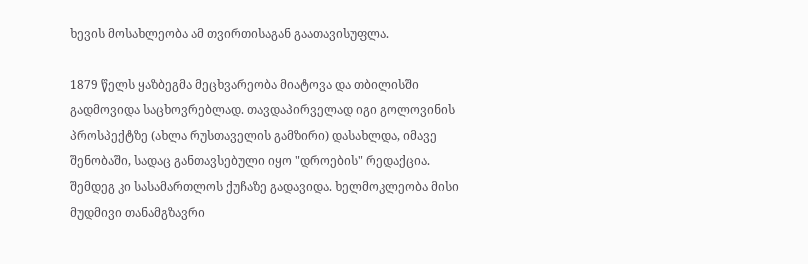ხევის მოსახლეობა ამ თვირთისაგან გაათავისუფლა.

1879 წელს ყაზბეგმა მეცხვარეობა მიატოვა და თბილისში გადმოვიდა საცხოვრებლად. თავდაპირველად იგი გოლოვინის პროსპექტზე (ახლა რუსთაველის გამზირი) დასახლდა, იმავე შენობაში, სადაც განთავსებული იყო "დროების" რედაქცია. შემდეგ კი სასამართლოს ქუჩაზე გადავიდა. ხელმოკლეობა მისი მუდმივი თანამგზავრი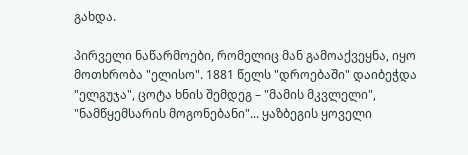გახდა.

პირველი ნაწარმოები, რომელიც მან გამოაქვეყნა, იყო მოთხრობა "ელისო". 1881 წელს "დროებაში" დაიბეჭდა "ელგუჯა", ცოტა ხნის შემდეგ – "მამის მკვლელი", "ნამწყემსარის მოგონებანი"... ყაზბეგის ყოველი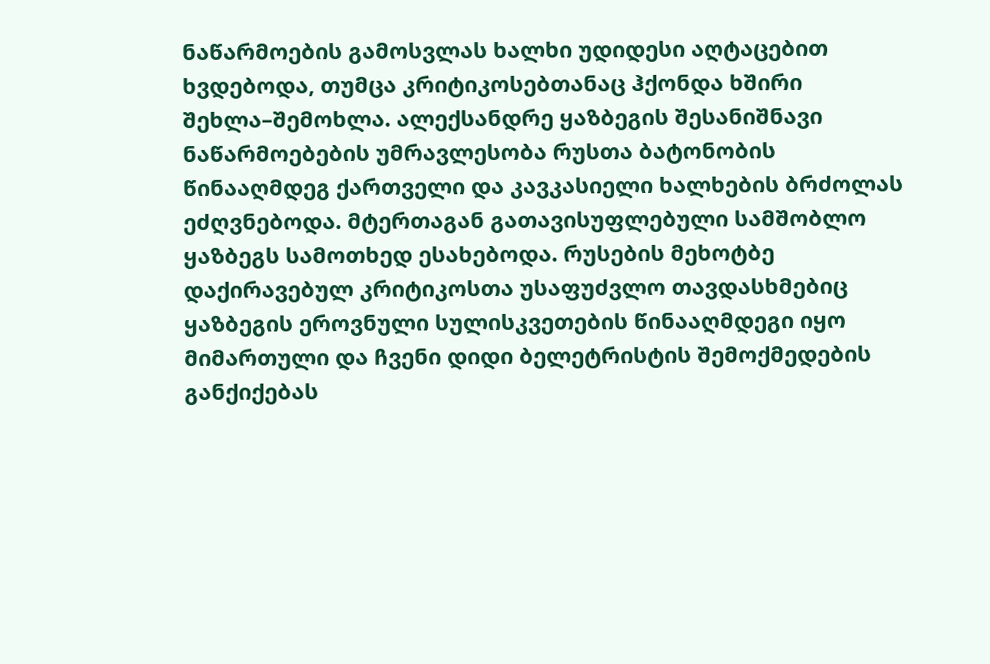ნაწარმოების გამოსვლას ხალხი უდიდესი აღტაცებით ხვდებოდა, თუმცა კრიტიკოსებთანაც ჰქონდა ხშირი შეხლა–შემოხლა. ალექსანდრე ყაზბეგის შესანიშნავი ნაწარმოებების უმრავლესობა რუსთა ბატონობის წინააღმდეგ ქართველი და კავკასიელი ხალხების ბრძოლას ეძღვნებოდა. მტერთაგან გათავისუფლებული სამშობლო ყაზბეგს სამოთხედ ესახებოდა. რუსების მეხოტბე დაქირავებულ კრიტიკოსთა უსაფუძვლო თავდასხმებიც ყაზბეგის ეროვნული სულისკვეთების წინააღმდეგი იყო მიმართული და ჩვენი დიდი ბელეტრისტის შემოქმედების განქიქებას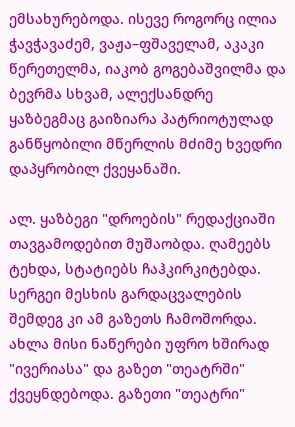ემსახურებოდა. ისევე როგორც ილია ჭავჭავაძემ, ვაჟა–ფშაველამ, აკაკი წერეთელმა, იაკობ გოგებაშვილმა და ბევრმა სხვამ, ალექსანდრე ყაზბეგმაც გაიზიარა პატრიოტულად განწყობილი მწერლის მძიმე ხვედრი დაპყრობილ ქვეყანაში.

ალ. ყაზბეგი "დროების" რედაქციაში თავგამოდებით მუშაობდა. ღამეებს ტეხდა, სტატიებს ჩაჰკირკიტებდა. სერგეი მესხის გარდაცვალების შემდეგ კი ამ გაზეთს ჩამოშორდა. ახლა მისი ნაწერები უფრო ხშირად "ივერიასა" და გაზეთ "თეატრში" ქვეყნდებოდა. გაზეთი "თეატრი"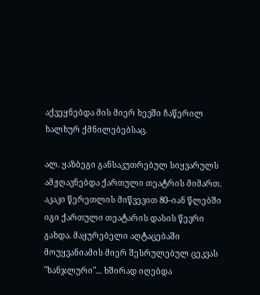აქვეყნებდა მის მიერ ხევში ჩაწერილ ხალხურ ქმნილებებსაც.

ალ. ყაზბეგი განსაკუთრებულ სიყვარულს ამჟღავნებდა ქართული თეატრის მიმართ. აკაკი წერეთლის მიწვევით 80–იან წლებში იგი ქართული თეატარის დასის წევრი გახდა. მაყურებელი აღტაცებაში მოუყვანიამის მიერ შესრულებულ ცეკვას "ხანჯლური"... ხშირად იღებდა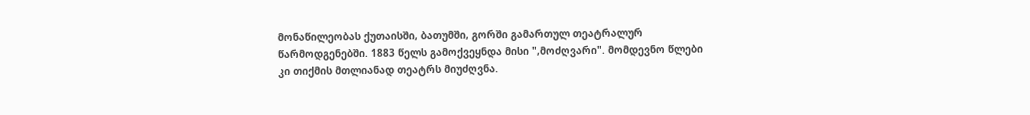მონაწილეობას ქუთაისში, ბათუმში, გორში გამართულ თეატრალურ წარმოდგენებში. 1883 წელს გამოქვეყნდა მისი ",მოძღვარი". მომდევნო წლები კი თიქმის მთლიანად თეატრს მიუძღვნა.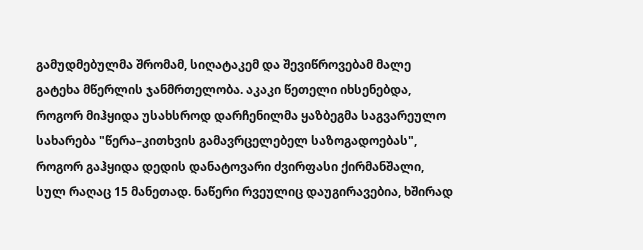გამუდმებულმა შრომამ, სიღატაკემ და შევიწროვებამ მალე გატეხა მწერლის ჯანმრთელობა. აკაკი წეთელი იხსენებდა, როგორ მიჰყიდა უსახსროდ დარჩენილმა ყაზბეგმა საგვარეულო სახარება "წერა–კითხვის გამავრცელებელ საზოგადოებას", როგორ გაჰყიდა დედის დანატოვარი ძვირფასი ქირმანშალი, სულ რაღაც 15 მანეთად. ნაწერი რვეულიც დაუგირავებია, ხშირად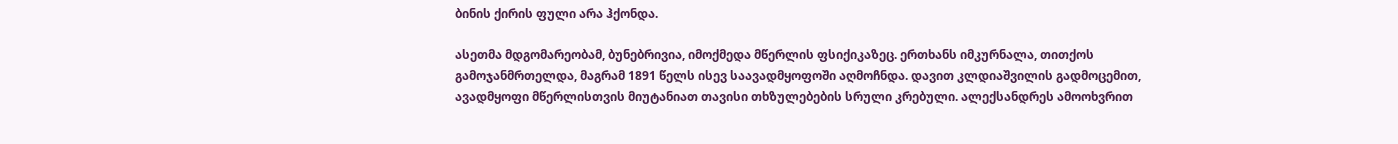ბინის ქირის ფული არა ჰქონდა.

ასეთმა მდგომარეობამ, ბუნებრივია, იმოქმედა მწერლის ფსიქიკაზეც. ერთხანს იმკურნალა, თითქოს გამოჯანმრთელდა, მაგრამ 1891 წელს ისევ საავადმყოფოში აღმოჩნდა. დავით კლდიაშვილის გადმოცემით, ავადმყოფი მწერლისთვის მიუტანიათ თავისი თხზულებების სრული კრებული. ალექსანდრეს ამოოხვრით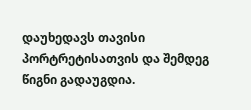დაუხედავს თავისი პორტრეტისათვის და შემდეგ წიგნი გადაუგდია.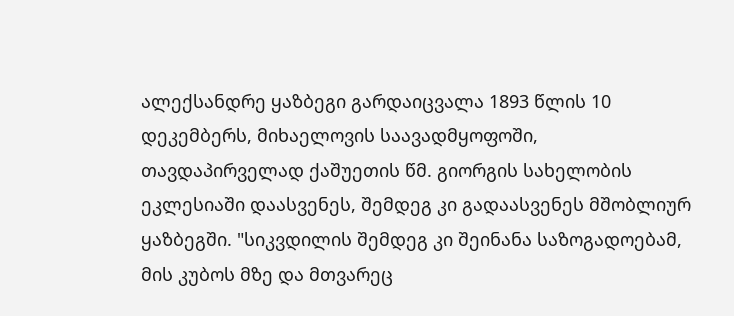ალექსანდრე ყაზბეგი გარდაიცვალა 1893 წლის 10 დეკემბერს, მიხაელოვის საავადმყოფოში, თავდაპირველად ქაშუეთის წმ. გიორგის სახელობის ეკლესიაში დაასვენეს, შემდეგ კი გადაასვენეს მშობლიურ ყაზბეგში. "სიკვდილის შემდეგ კი შეინანა საზოგადოებამ, მის კუბოს მზე და მთვარეც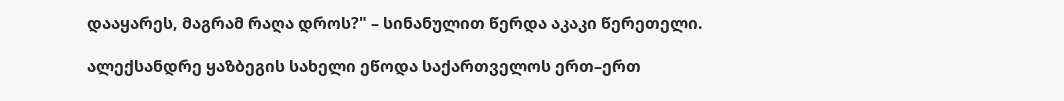დააყარეს, მაგრამ რაღა დროს?" – სინანულით წერდა აკაკი წერეთელი.

ალექსანდრე ყაზბეგის სახელი ეწოდა საქართველოს ერთ–ერთ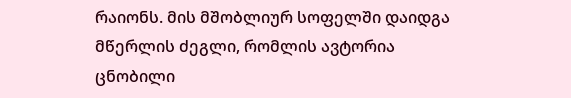რაიონს. მის მშობლიურ სოფელში დაიდგა მწერლის ძეგლი, რომლის ავტორია ცნობილი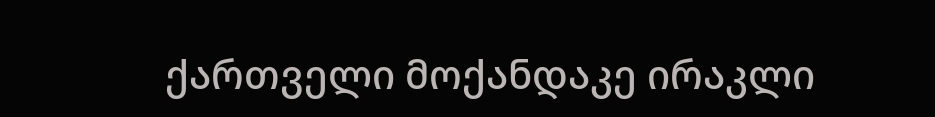ქართველი მოქანდაკე ირაკლი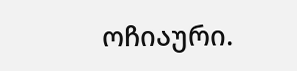ოჩიაური.